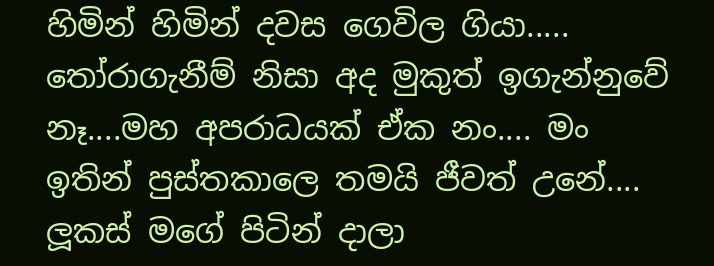හිමින් හිමින් දවස ගෙවිල ගියා..... තෝරාගැනීම් නිසා අද මුකුත් ඉගැන්නුවේ නෑ....මහ අපරාධයක් ඒක නං.... මං ඉතින් පුස්තකාලෙ තමයි ජීවත් උනේ.... ලූකස් මගේ පිටින් දාලා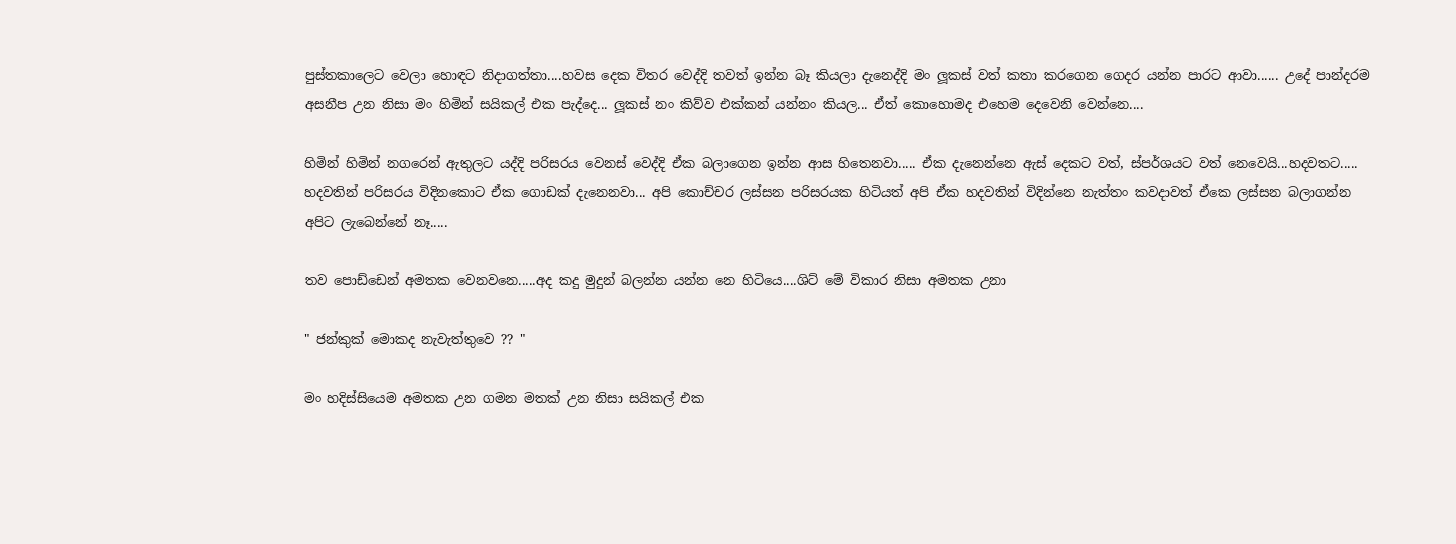පුස්තකාලෙට වෙලා හොඳට නිදාගත්තා....හවස දෙක විතර වෙද්දි තවත් ඉන්න බෑ කියලා දැනෙද්දි මං ලූකස් වත් කතා කරගෙන ගෙදර යන්න පාරට ආවා...... උදේ පාන්දරම අසනීප උන නිසා මං හිමින් සයිකල් එක පැද්දෙ... ලූකස් නං කිව්ව එක්කන් යන්නං කියල... ඒත් කොහොමද එහෙම දෙවෙනි වෙන්නෙ....

හිමින් හිමින් නගරෙන් ඇතුලට යද්දි පරිසරය වෙනස් වෙද්දි ඒක බලාගෙන ඉන්න ආස හිතෙනවා..... ඒක දැනෙන්නෙ ඇස් දෙකට වත්, ස්පර්ශයට වත් නෙවෙයි...හදවතට..... හදවතින් පරිසරය විදිනකොට ඒක ගොඩක් දැනෙනවා... අපි කොච්චර ලස්සන පරිසරයක හිටියත් අපි ඒක හදවතින් විදින්නෙ නැත්තං කවදාවත් ඒකෙ ලස්සන බලාගන්න අපිට ලැබෙන්නේ නෑ.....

තව පොඩ්ඩෙන් අමතක වෙනවනෙ.....අද කදු මුදුන් බලන්න යන්න නෙ හිටියෙ....ශිට් මේ විකාර නිසා අමතක උනා

" ජන්කුක් මොකද නැවැත්තුවෙ ?? "

මං හදිස්සියෙම අමතක උන ගමන මතක් උන නිසා සයිකල් එක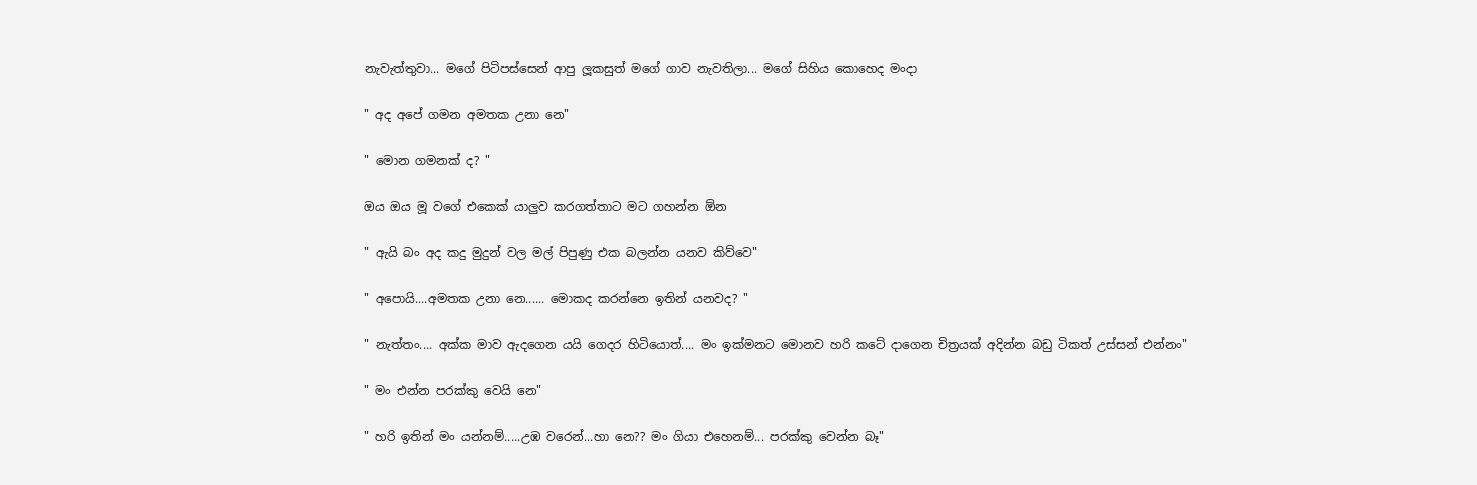නැවැත්තුවා... මගේ පිටිපස්සෙන් ආපු ලූකසුත් මගේ ගාව නැවතිලා... මගේ සිහිය කොහෙද මංදා

" අද අපේ ගමන අමතක උනා නෙ"

" මොන ගමනක් ද? "

ඔය ඔය මූ වගේ එකෙක් යාලුව කරගත්තාට මට ගහන්න ඕන

" ඇයි බං අද කදු මුදුන් වල මල් පිපුණු එක බලන්න යනව කිව්වෙ"

" අපොයි....අමතක උනා නෙ...... මොකද කරන්නෙ ඉතින් යනවද? "

" නැත්තං.... අක්ක මාව ඇදගෙන යයි ගෙදර හිටියොත්.... මං ඉක්මනට මොනව හරි කටේ දාගෙන චිත්‍රයක් අදින්න බඩු ටිකත් උස්සන් එන්නං"

" මං එන්න පරක්කු වෙයි නෙ"

" හරි ඉතින් මං යන්නම්.....උඹ වරෙන්...හා නෙ?? මං ගියා එහෙනම්... පරක්කු වෙන්න බෑ"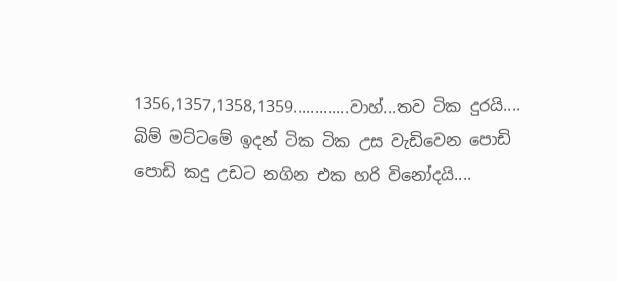1356,1357,1358,1359.............වාහ්...තව ටික දුරයි.... බිම් මට්ටමේ ඉදන් ටික ටික උස වැඩිවෙන පොඩි පොඩි කදු උඩට නගින එක හරි විනෝදයි....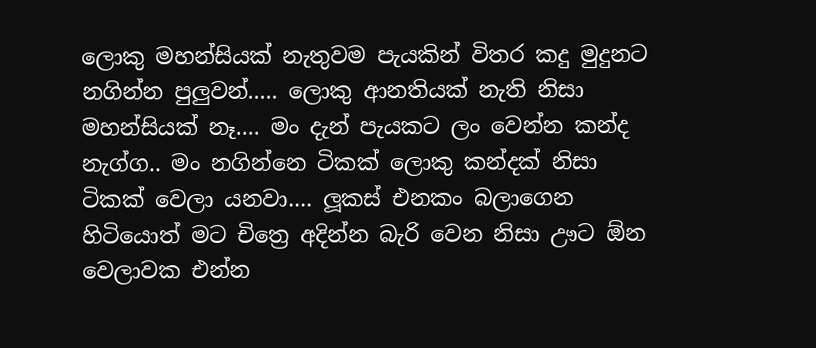ලොකු මහන්සියක් නැතුවම පැයකින් විතර කදු මුදුනට නගින්න පුලුවන්..... ලොකු ආනතියක් නැති නිසා මහන්සියක් නෑ.... මං දැන් පැයකට ලං වෙන්න කන්ද නැග්ග.. මං නගින්නෙ ටිකක් ලොකු කන්දක් නිසා ටිකක් වෙලා යනවා.... ලූකස් එනකං බලාගෙන හිටියොත් මට චිත්‍රෙ අදින්න බැරි වෙන නිසා ඌට ඕන වෙලාවක එන්න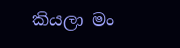කියලා මං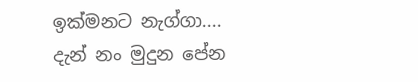ඉක්මනට නැග්ගා.... දැන් නං මුදුන පේන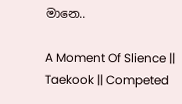මානෙ..

A Moment Of Slience || Taekook || Competed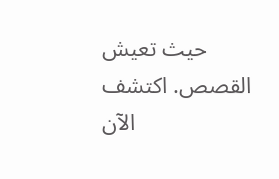حيث تعيش القصص. اكتشف الآن